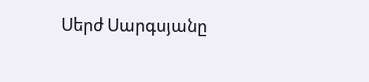Սերժ Սարգսյանը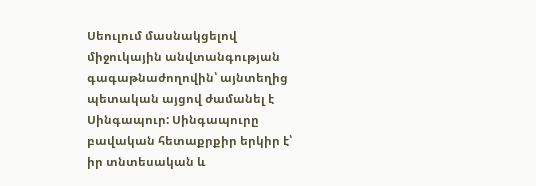Սեուլում մասնակցելով միջուկային անվտանգության գագաթնաժողովին՝ այնտեղից պետական այցով ժամանել է Սինգապուր: Սինգապուրը բավական հետաքրքիր երկիր է՝ իր տնտեսական և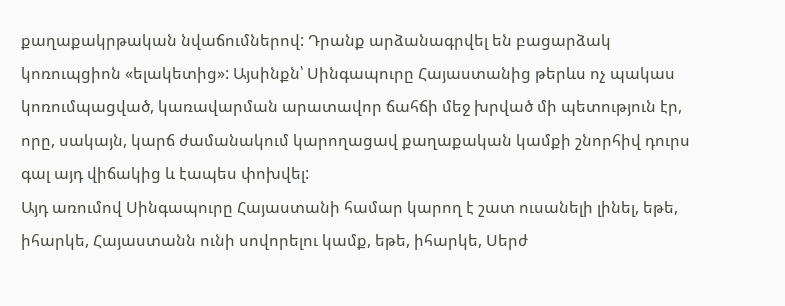քաղաքակրթական նվաճումներով: Դրանք արձանագրվել են բացարձակ կոռուպցիոն «ելակետից»: Այսինքն՝ Սինգապուրը Հայաստանից թերևս ոչ պակաս կոռումպացված, կառավարման արատավոր ճահճի մեջ խրված մի պետություն էր, որը, սակայն, կարճ ժամանակում կարողացավ քաղաքական կամքի շնորհիվ դուրս գալ այդ վիճակից և էապես փոխվել:
Այդ առումով Սինգապուրը Հայաստանի համար կարող է շատ ուսանելի լինել, եթե, իհարկե, Հայաստանն ունի սովորելու կամք, եթե, իհարկե, Սերժ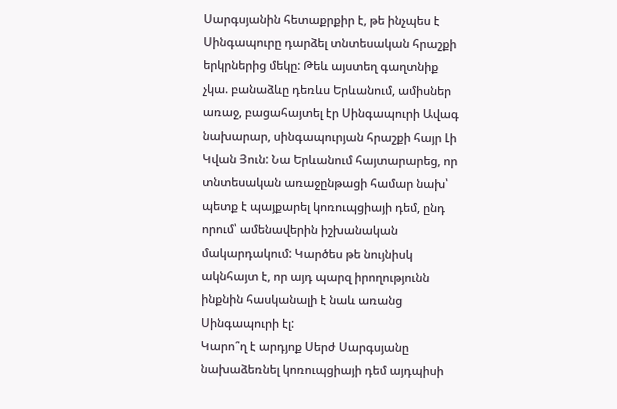Սարգսյանին հետաքրքիր է, թե ինչպես է Սինգապուրը դարձել տնտեսական հրաշքի երկրներից մեկը: Թեև այստեղ գաղտնիք չկա. բանաձևը դեռևս Երևանում, ամիսներ առաջ, բացահայտել էր Սինգապուրի Ավագ նախարար, սինգապուրյան հրաշքի հայր Լի Կվան Յուն: Նա Երևանում հայտարարեց, որ տնտեսական առաջընթացի համար նախ՝ պետք է պայքարել կոռուպցիայի դեմ, ընդ որում՝ ամենավերին իշխանական մակարդակում: Կարծես թե նույնիսկ ակնհայտ է, որ այդ պարզ իրողությունն ինքնին հասկանալի է նաև առանց Սինգապուրի էլ:
Կարո՞ղ է արդյոք Սերժ Սարգսյանը նախաձեռնել կոռուպցիայի դեմ այդպիսի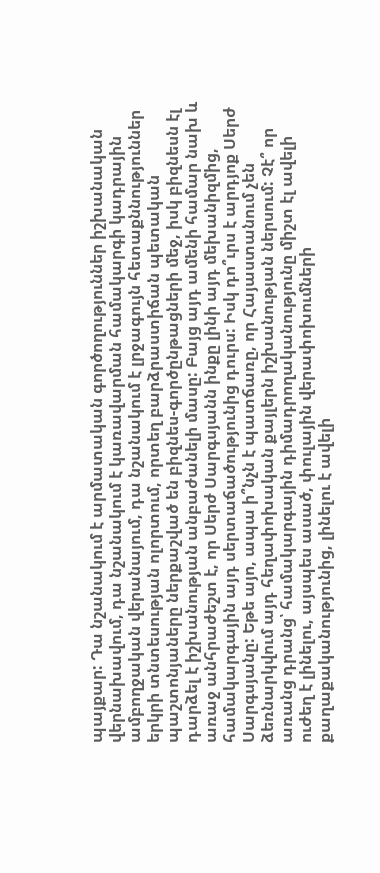պայքար: Դա նշանակում է արմատական գործողություններ իշխանական վերնախավում, դա նշանակում է կառավարման համակարգի կադրային ամբողջական վերանայում, դա նշանակում է լրջագույն հետաքննություններ երկրի տնտեսության ոլորտում, որտեղ բարձրաստիճան պետական պաշտոնյաները ներքաշված են բիզնես-գործընթացների մեջ, իսկ բիզնեսն էլ դարձել է իշխանության անբաժանելի մասը: Բայց այդ ամենի համար նախ և առաջ անհրաժեշտ է, որ Սերժ Սարգսյանն ինքը լինի այդ մեխանիզմից, համակարգային այդ սերտաճածությունից դուրս: Իսկ դո՞ւրս է արդյոք Սերժ Սարգսյանը: Եթե այո, ապա ի՞նչն է պատճառը, որ Հայաստանում չեն ձեռնարկվում այդ հեղափոխական քայլերն իշխանության ներսում: Չէ՞ որ առանց դրանց՝ համակարգային դիմադրողականությունը միշտ էլ ավելի ուժեղ է լինելու, այսպես ասած, փուլային վերափոխումների քաղաքականությունից, լինելու է ավելի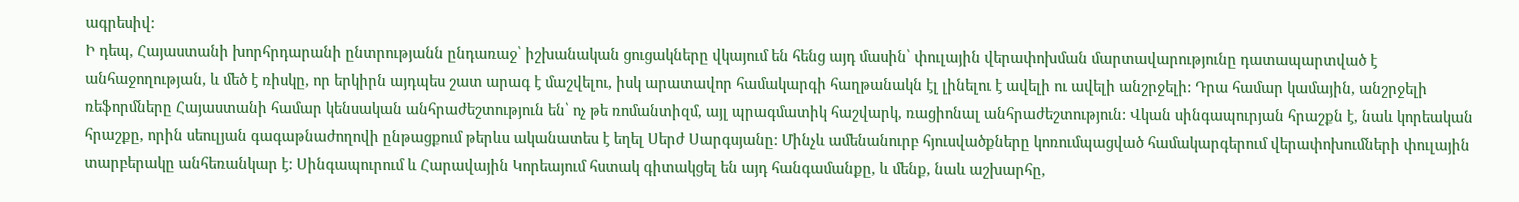ագրեսիվ:
Ի դեպ, Հայաստանի խորհրդարանի ընտրությանն ընդառաջ՝ իշխանական ցուցակները վկայում են հենց այդ մասին՝ փուլային վերափոխման մարտավարությունը դատապարտված է անհաջողության, և մեծ է ռիսկը, որ երկիրն այդպես շատ արագ է մաշվելու, իսկ արատավոր համակարգի հաղթանակն էլ լինելու է ավելի ու ավելի անշրջելի: Դրա համար կամային, անշրջելի ռեֆորմները Հայաստանի համար կենսական անհրաժեշտություն են՝ ոչ թե ռոմանտիզմ, այլ պրագմատիկ հաշվարկ, ռացիոնալ անհրաժեշտություն: Վկան սինգապուրյան հրաշքն է, նաև կորեական հրաշքը, որին սեուլյան գագաթնաժողովի ընթացքում թերևս ականատես է եղել Սերժ Սարգսյանը: Մինչև ամենանուրբ հյուսվածքները կոռումպացված համակարգերում վերափոխումների փուլային տարբերակը անհեռանկար է: Սինգապուրում և Հարավային Կորեայում հստակ գիտակցել են այդ հանգամանքը, և մենք, նաև աշխարհը,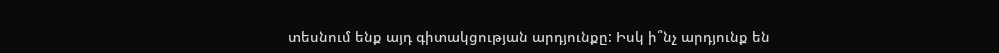տեսնում ենք այդ գիտակցության արդյունքը: Իսկ ի՞նչ արդյունք են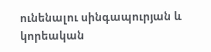ունենալու սինգապուրյան և կորեական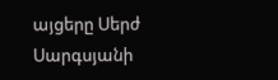այցերը Սերժ Սարգսյանի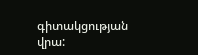գիտակցության վրա: